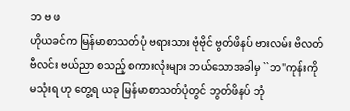ဘ ဗ ဖ
ဟိုယခင်က မြန်မာစာသတ်ပုံ ဗရားသား ဗုံဗိုင် ဗွတ်ဖိနပ် ဗားလမ်း ဗိလတ် ဗီလင်း ဗယ်ညာ စသည့် စကားလုံးများ ဘယ်သောအခါမှ ``ဘ"ကုန်းကို မသုံးရ ဟု တွေ့ရ ယခု မြန်မာစာသတ်ပုံတွင် ဘွတ်ဖိနပ် ဘုံ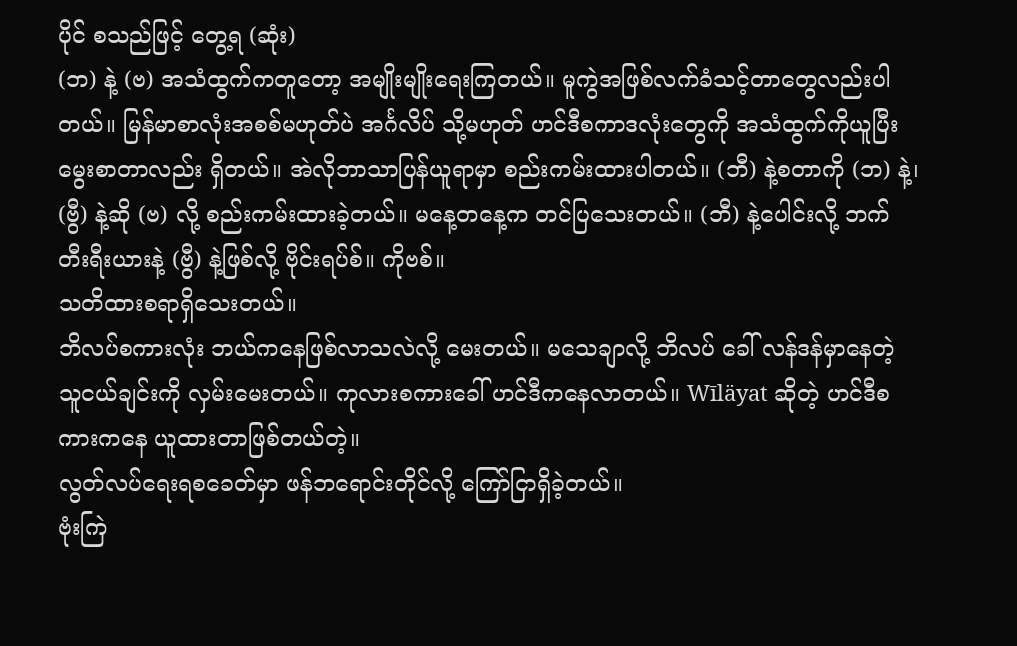ပိုင် စသည်ဖြင့် တွေ့ရ (ဆုံး)
(ဘ) နဲ့ (ဗ) အသံထွက်ကတူတော့ အမျိုးမျိုးရေးကြတယ်။ မူကွဲအဖြစ်လက်ခံသင့်တာတွေလည်းပါတယ်။ မြန်မာစာလုံးအစစ်မဟုတ်ပဲ အင်္ဂလိပ် သို့မဟုတ် ဟင်ဒီစကာဒလုံးတွေကို အသံထွက်ကိုယူပြီး မွေးစာတာလည်း ရှိတယ်။ အဲလိုဘာသာပြန်ယူရာမှာ စည်းကမ်းထားပါတယ်။ (ဘီ) နဲ့စတာကို (ဘ) နဲ့၊ (ဗွီ) နဲ့ဆို (ဗ) လို့ စည်းကမ်းထားခဲ့တယ်။ မနေ့တနေ့က တင်ပြသေးတယ်။ (ဘီ) နဲ့ပေါင်းလို့ ဘက်တီးရီးယားနဲ့ (ဗွီ) နဲ့ဖြစ်လို့ ဗိုင်းရပ်စ်။ ကိုဗစ်။
သတိထားစရာရှိသေးတယ်။
ဘိလပ်စကားလုံး ဘယ်ကနေဖြစ်လာသလဲလို့ မေးတယ်။ မသေချာလို့ ဘိလပ် ခေါ် လန်ဒန်မှာနေတဲ့ သူငယ်ချင်းကို လှမ်းမေးတယ်။ ကုလားစကားခေါ် ဟင်ဒီကနေလာတယ်။ Wīläyat ဆိုတဲ့ ဟင်ဒီစကားကနေ ယူထားတာဖြစ်တယ်တဲ့။
လွတ်လပ်ရေးရစခေတ်မှာ ဖန်ဘရောင်းတိုင်လို့ ကြော်ငြာရှိခဲ့တယ်။
ဗုံးကြဲ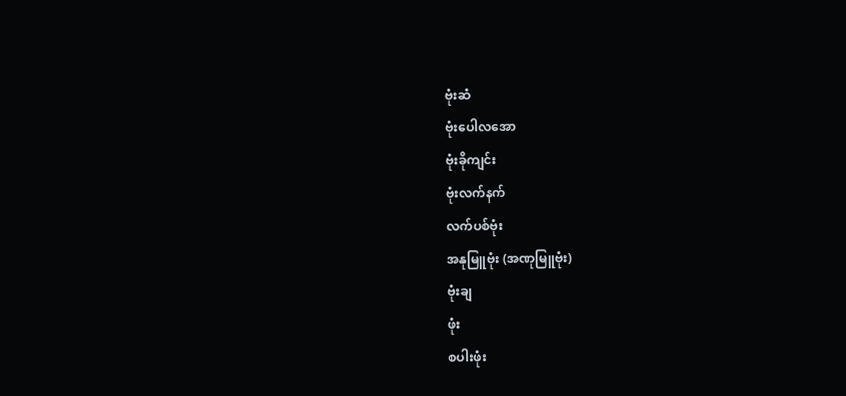ဗုံးဆံ
ဗုံးပေါလအော
ဗုံးခိုကျင်း
ဗုံးလက်နက်
လက်ပစ်ဗုံး
အနုမြူဗုံး (အဏုမြူဗုံး)
ဗုံးချ
ဖုံး
စပါးဖုံး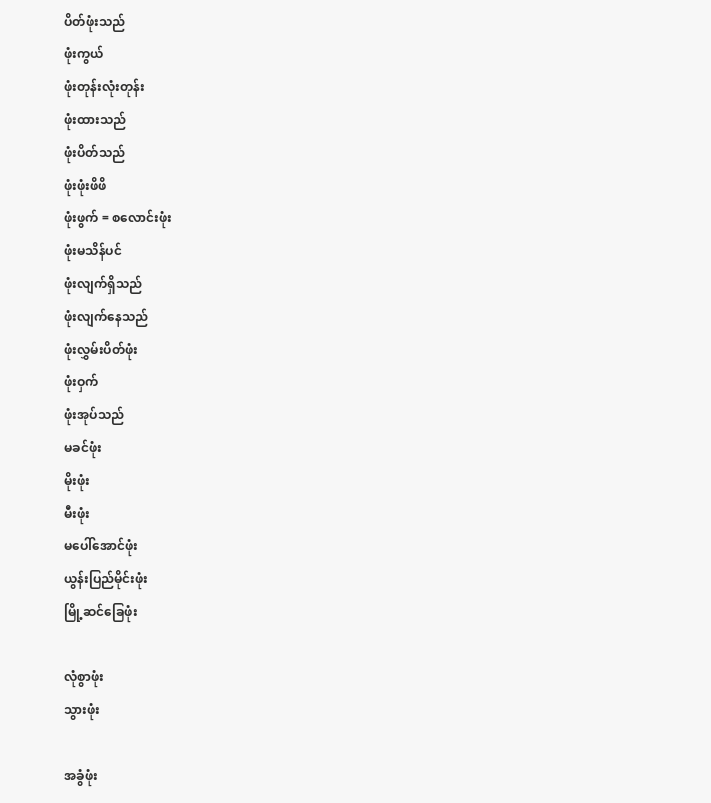ပိတ်ဖုံးသည်
ဖုံးကွယ်
ဖုံးတုန်းလုံးတုန်း
ဖုံးထားသည်
ဖုံးပိတ်သည်
ဖုံးဖုံးဖိဖိ
ဖုံးဖွက် = စလောင်းဖုံး
ဖုံးမသိန်ပင်
ဖုံးလျက်ရှိသည်
ဖုံးလျက်နေသည်
ဖုံးလွှမ်းပိတ်ဖုံး
ဖုံးဝှက်
ဖုံးအုပ်သည်
မခင်ဖုံး
မိုးဖုံး
မီးဖုံး
မပေါ်အောင်ဖုံး
ယွန်းပြည်မိုင်းဖုံး
မြို့ဆင်ခြေဖုံး

လုံစွာဖုံး
သွားဖုံး

အခွံဖုံး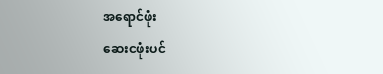အရောင်ဖုံး
ဆေးငဖုံးပင်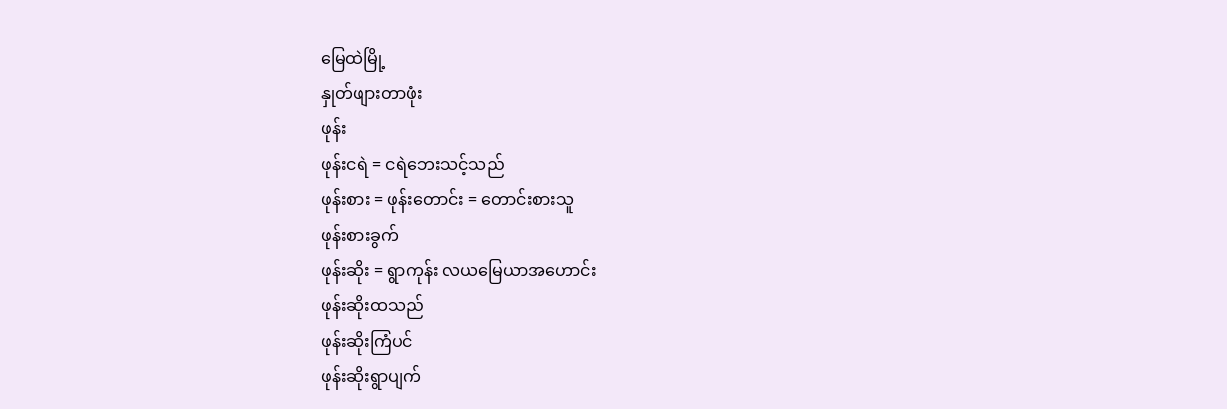မြေထဲမြို့
နှုတ်ဖျားတာဖုံး
ဖုန်း
ဖုန်းငရဲ = ငရဲဘေးသင့်သည်
ဖုန်းစား = ဖုန်းတောင်း = တောင်းစားသူ
ဖုန်းစားခွက်
ဖုန်းဆိုး = ရွာကုန်း လယမြေယာအဟောင်း
ဖုန်းဆိုးထသည်
ဖုန်းဆိုးကြံပင်
ဖုန်းဆိုးရွာပျက်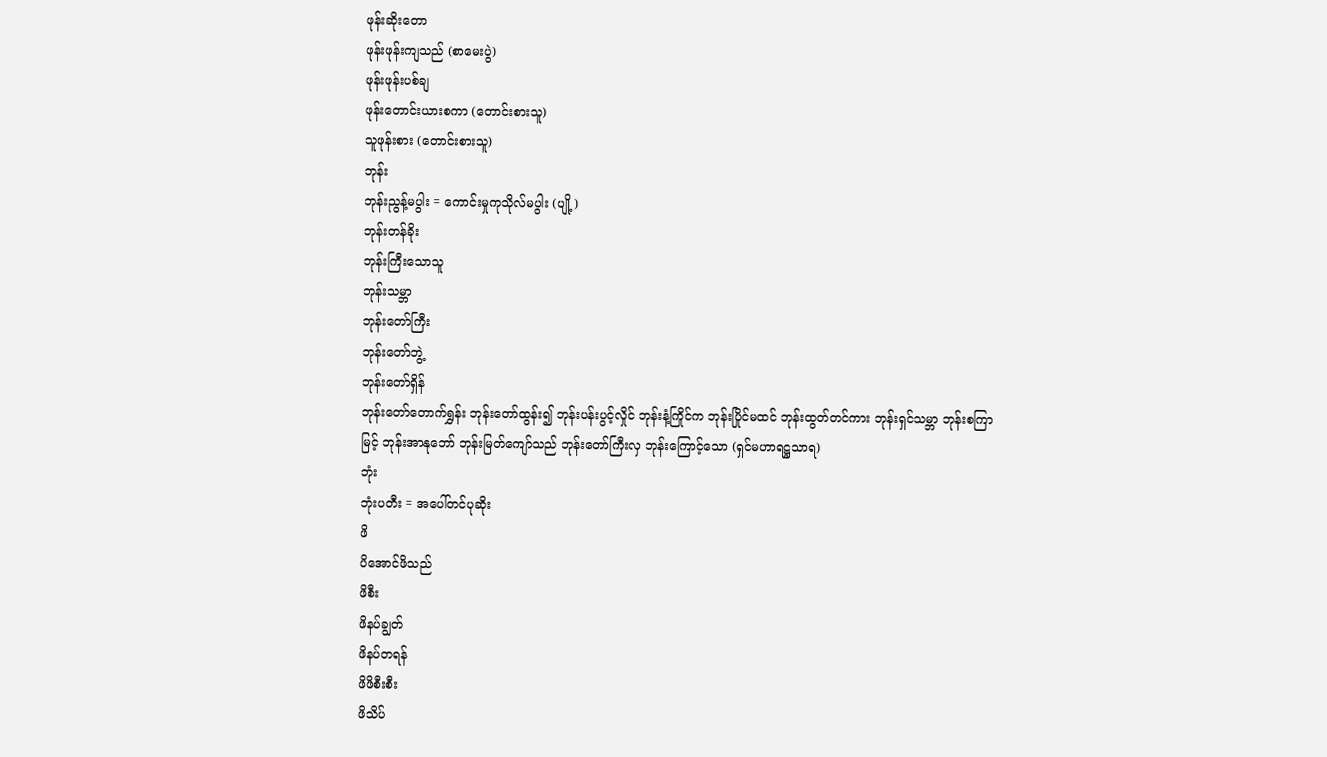ဖုန်းဆိုးတော
ဖုန်းဖုန်းကျသည် (စာမေးပွဲ)
ဖုန်းဖုန်းပစ်ချ
ဖုန်းတောင်းယားစကာ (တောင်းစားသူ)
သူဖုန်းစား (တောင်းစားသူ)
ဘုန်း
ဘုန်းညွန့်မပွါး = ကောင်းမှုကုသိုလ်မပွါး (ပျို့)
ဘုန်းတန်ခိုး
ဘုန်းကြီးသောသူ
ဘုန်းသမ္ဘာ
ဘုန်းတော်ကြီး
ဘုန်းတော်ဘွဲ့
ဘုန်းတော်ရှိန်
ဘုန်းတော်တောက်ရွှန်း ဘုန်းတော်ထွန်း၍ ဘုန်းပန်းပွင့်လှိုင် ဘုန်းနံ့ကြိုင်က ဘုန်းပြိုင်မထင် ဘုန်းထွတ်တင်ကား ဘုန်းရှင်သမ္ဘာ ဘုန်းစကြာမြင့် ဘုန်းအာနုဘော် ဘုန်းမြတ်ကျော်သည် ဘုန်းတော်ကြီးလှ ဘုန်းကြောင့်သော (ရှင်မဟာရဋ္ဌသာရ)
ဘုံး
ဘုံးပတီး = အပေါ်တင်ပုဆိုး
ဖိ
ပိအောင်ဖိသည်
ဖိစီး
ဖိနပ်ချွတ်
ဖိနပ်တရန်
ဖိဖိစီးစီး
ဖိသိပ်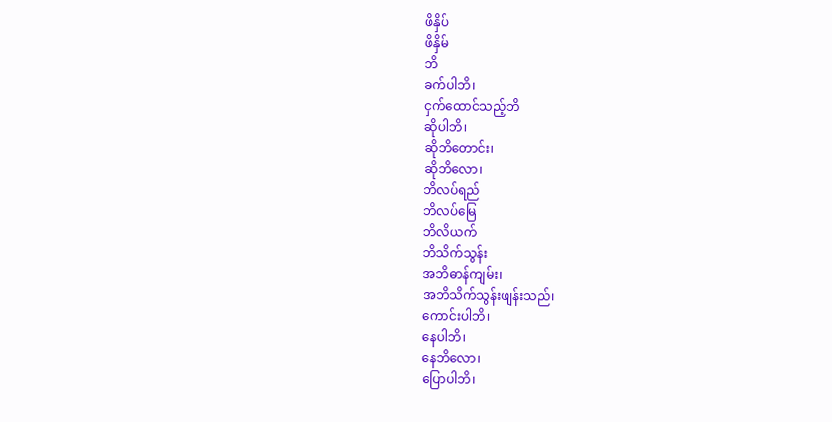ဖိနှိပ်
ဖိနှိမ်
ဘိ
ခက်ပါဘိ၊
ငှက်ထောင်သည့်ဘိ
ဆိုပါဘိ၊
ဆိုဘိတောင်း၊
ဆိုဘိလော၊
ဘိလပ်ရည်
ဘိလပ်မြေ
ဘိလိယက်
ဘိသိက်သွန်း
အဘိဓာန်ကျမ်း၊
အဘိသိက်သွန်းဖျန်းသည်၊
ကောင်းပါဘိ၊
နေပါဘိ၊
နေဘိလော၊
ပြောပါဘိ၊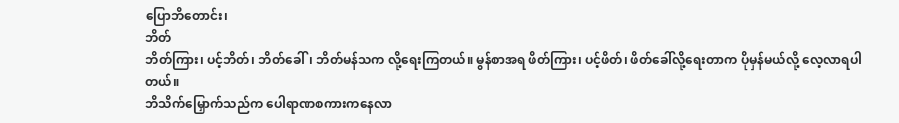ပြောဘိတောင်း၊
ဘိတ်
ဘိတ်ကြား၊ ပင့်ဘိတ်၊ ဘိတ်ခေါ်၊ ဘိတ်မန်သက လို့ရေးကြတယ်။ မွန်စာအရ ဖိတ်ကြား၊ ပင့်ဖိတ်၊ ဖိတ်ခေါ်လို့ရေးတာက ပိုမှန်မယ်လို့ လေ့လာရပါတယ်။
ဘိသိက်မြှောက်သည်က ပေါရာဏစကားကနေလာ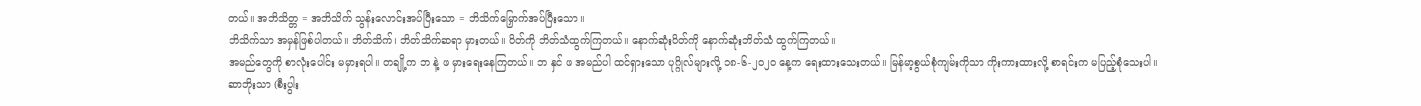တယ်။ အဘိသိတ္တ = အဘိသိက် သွန်းလောင်းအပ်ပြီးသော = ဘိသိက်မြှောက်အပ်ပြီးသော။
ဘိသိက်သာ အမှန်ဖြစ်ပါတယ်။ ဘိတ်သိက်၊ ဘိတ်သိက်ဆရာ မှားတယ်။ ပိတ်ကို ဘိတ်သံထွက်ကြတယ်။ နောက်ဆုံးပိတ်ကို နောက်ဆုံးဘိတ်သံ ထွက်ကြတယ်။
အမည်တွေကို စာလုံးပေါင်း မမှားရပါ။ တချို့က ဘ နဲ့ ဖ မှားရေးနေကြတယ်။ ဘ နှင် ဖ အမည်ပါ ထင်ရှားသော ပုဂ္ဂိုလ်များလို့ ၁၈-၆-၂၀၂၀ နေ့က ရေးထားသေးတယ်။ မြန်မာ့စွယ်စုံကျမ်းကိုသာ ကိုးကားထားလို့ စာရင်းက မပြည့်စုံသေးပါ။
ဆာဘိုးသာ (စီးပွါး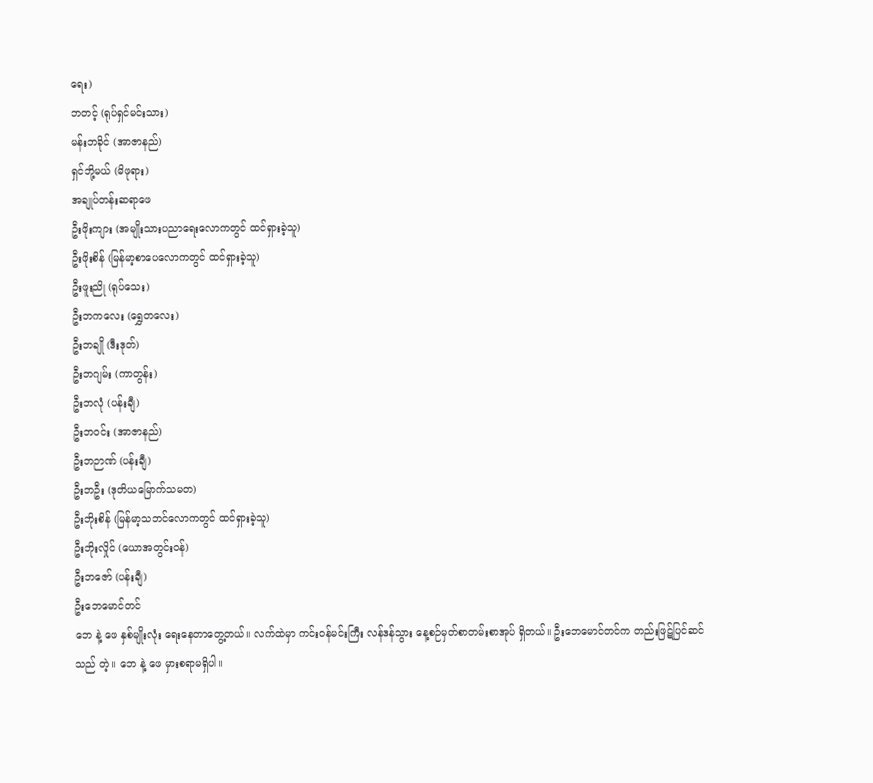ရေး)
ဘတင့် (ရုပ်ရှင်မင်းသား)
မန်းဘခိုင် (အာဇာနည်)
ရှင်ဘို့မယ် (မိဖုရား)
အချုပ်တန်းဆရာဖေ
ဦးဖိုးကျား (အမျိုးသားပညာရေးလောကတွင် ထင်ရှားခဲ့သူ)
ဦးဖိုးစိန် (မြန်မာ့စာပေလောကတွင် ထင်ရှားခဲ့သူ)
ဦးဖူးညို (ရုပ်သေး)
ဦးဘကလေး (ရွှေတလေး)
ဦးဘချို (ဒီးဒုတ်)
ဦးဘဂျမ်း (ကာတွန်း)
ဦးဘလုံ (ပန်းချီ)
ဦးဘဝင်း (အာဇာနည်)
ဦးဘဉာဏ် (ပန်းချီ)
ဦးဘဦး (ဒုတိယမြောက်သမတ)
ဦးဘိုးစိန် (မြန်မာ့သဘင်လောကတွင် ထင်ရှားခဲ့သူ)
ဦးဘိုးလှိုင် (ယောအတွင်းဝန်)
ဦးဘဇော် (ပန်းချီ)
ဦးဘေမောင်တင်
ဘေ နဲ့ ဖေ နှစ်မျိုးလုံး ရေးနေတာတွေ့တယ်။ လက်ထဲမှာ ကင်းဝန်မင်းကြီး လန်ဒန်သွား နေ့စဉ်မှတ်စာတမ်းစာအုပ် ရှိတယ်။ ဦးဘေမောင်တင်က တည်းဖြဋ်ပြင်ဆင်သည် တဲ့။ ဘေ နဲ့ ဖေ မှားစရာမရှိပါ။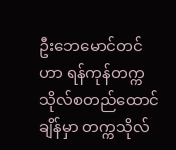ဦးဘေမောင်တင်ဟာ ရန်ကုန်တက္ကသိုလ်စတည်ထောင်ချိန်မှာ တက္ကသိုလ်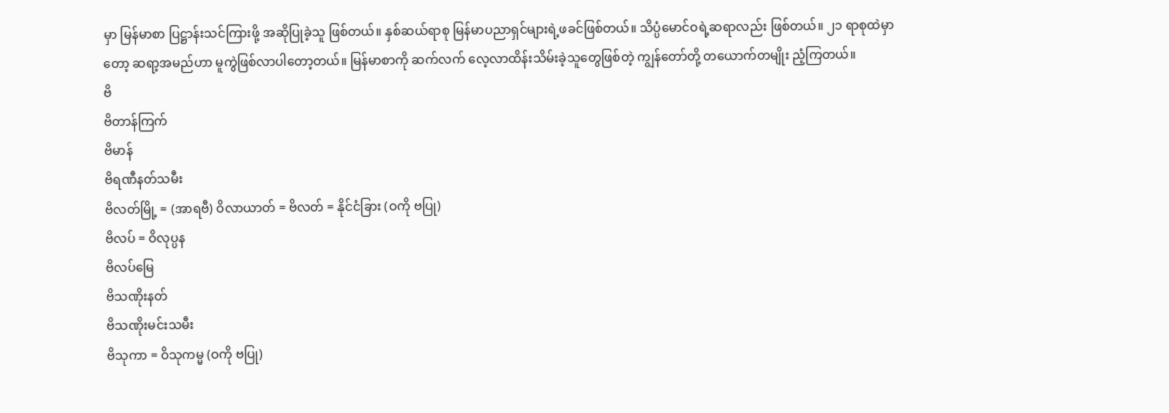မှာ မြန်မာစာ ပြဋ္ဌာန်းသင်ကြားဖို့ အဆိုပြုခဲ့သူ ဖြစ်တယ်။ နှစ်ဆယ်ရာစု မြန်မာပညာရှင်များရဲ့ဖခင်ဖြစ်တယ်။ သိပ္ပံမောင်ဝရဲ့ဆရာလည်း ဖြစ်တယ်။ ၂၁ ရာစုထဲမှာတော့ ဆရာ့အမည်ဟာ မူကွဲဖြစ်လာပါတော့တယ်။ မြန်မာစာကို ဆက်လက် လေ့လာထိန်းသိမ်းခဲ့သူတွေဖြစ်တဲ့ ကျွန်တော်တို့ တယောက်တမျိုး ညံ့ကြတယ်။
ဗိ
ဗိတာန်ကြက်
ဗိမာန်
ဗိရဏီနတ်သမီး
ဗိလတ်မြို့ = (အာရဗီ) ဝိလာယာတ် = ဗိလတ် = နိုင်ငံခြား (ဝကို ဗပြု)
ဗိလပ် = ဝိလုပ္ပန
ဗိလပ်မြေ
ဗိသဏိုးနတ်
ဗိသဏိုးမင်းသမီး
ဗိသုကာ = ဝိသုကမ္မ (ဝကို ဗပြု)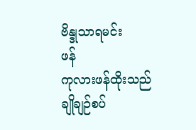ဗိန္ဒုသာရမင်း
ဖန်
ကုလားဖန်ထိုးသည်
ချိုချဉ်စပ်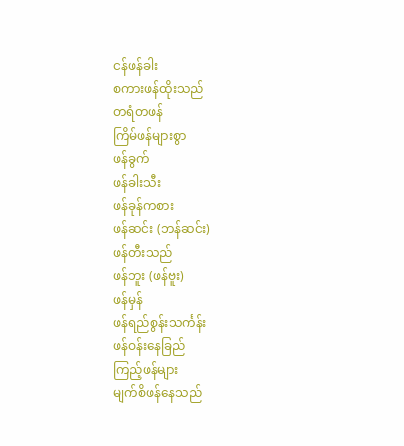ငန်ဖန်ခါး
စကားဖန်ထိုးသည်
တရံတဖန်
ကြိမ်ဖန်များစွာ
ဖန်ခွက်
ဖန်ခါးသီး
ဖန်ခုန်ကစား
ဖန်ဆင်း (ဘန်ဆင်း)
ဖန်တီးသည်
ဖန်ဘူး (ဖန်ဗူး)
ဖန်မှန်
ဖန်ရည်စွန်းသင်္ကန်း
ဖန်ဝန်းနေခြည်
ကြည့်ဖန်များ
မျက်စိဖန်နေသည်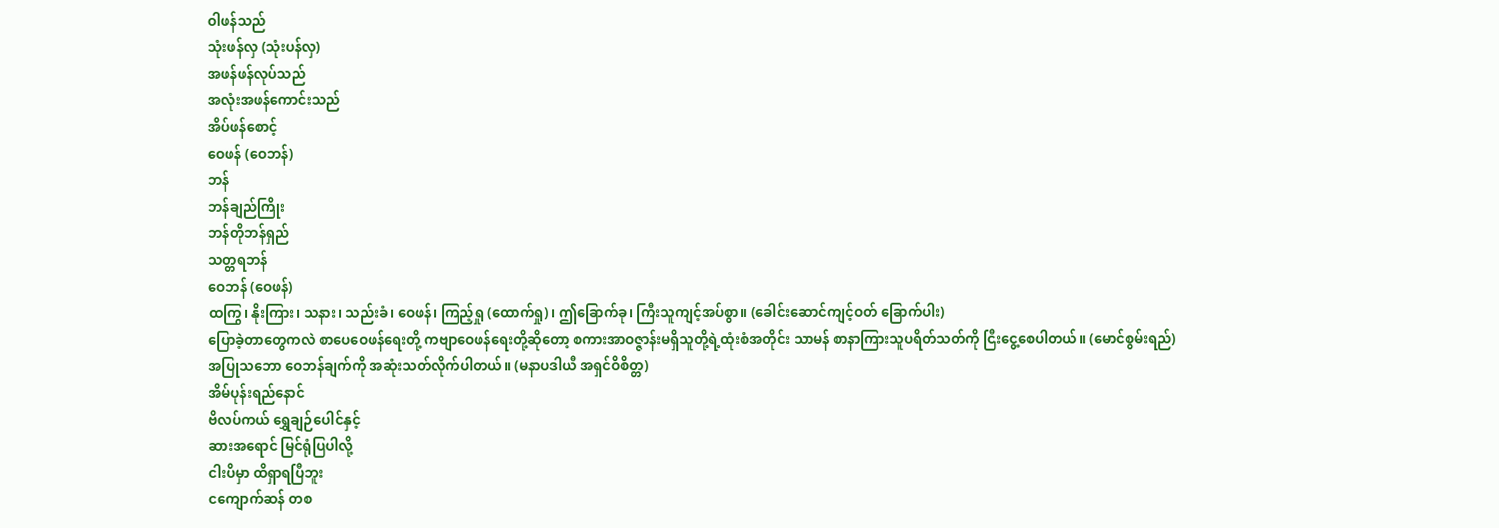ဝါဖန်သည်
သုံးဖန်လှ (သုံးပန်လှ)
အဖန်ဖန်လုပ်သည်
အလုံးအဖန်ကောင်းသည်
အိပ်ဖန်စောင့်
ဝေဖန် (ဝေဘန်)
ဘန်
ဘန်ချည်ကြိုး
ဘန်တိုဘန်ရှည်
သတ္တရဘန်
ဝေဘန် (ဝေဖန်)
ထကြွ၊ နိုးကြား၊ သနား၊ သည်းခံ၊ ဝေဖန်၊ ကြည့်ရှု (ထောက်ရှု)၊ ဤခြောက်ခု၊ ကြီးသူကျင့်အပ်စွာ။ (ခေါင်းဆောင်ကျင့်ဝတ် ခြောက်ပါး)
ပြောခဲ့တာတွေကလဲ စာပေဝေဖန်ရေးတို့ ကဗျာဝေဖန်ရေးတို့ဆိုတော့ စကားအာဝဇ္ဇာန်းမရှိသူတို့ရဲ့ထုံးစံအတိုင်း သာမန် စာနာကြားသူပရိတ်သတ်ကို ငြီးငွေ့စေပါတယ်။ (မောင်စွမ်းရည်)
အပြုသဘော ဝေဘန်ချက်ကို အဆုံးသတ်လိုက်ပါတယ်။ (မနာပဒါယီ အရှင်ဝိစိတ္တ)
အိမ်ပုန်းရည်နောင်
ဗိလပ်ကယ် ရွှေချဉ်ပေါင်နှင့်
ဆားအရောင် မြင်ရုံပြပါလို့
ငါးပိမှာ ထိရှာရပြီဘူး
ငကျောက်ဆန် တစ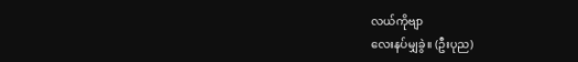လယ်ကိုဗျာ
လေးနပ်မျှခွဲ။ (ဦးပုည)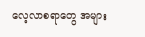လေ့လာစရာတွေ အများ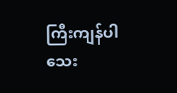ကြီးကျန်ပါသေး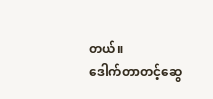တယ်။
ဒေါက်တာတင့်ဆွေ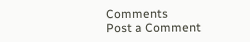Comments
Post a Comment